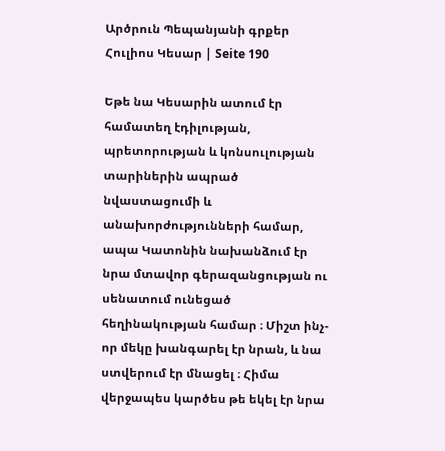Արծրուն Պեպանյանի գրքեր Հուլիոս Կեսար | Seite 190

Եթե նա Կեսարին ատում էր համատեղ էդիլության, պրետորության և կոնսուլության տարիներին ապրած նվաստացումի և անախորժությունների համար, ապա Կատոնին նախանձում էր նրա մտավոր գերազանցության ու սենատում ունեցած հեղինակության համար ։ Միշտ ինչ-որ մեկը խանգարել էր նրան, և նա ստվերում էր մնացել ։ Հիմա վերջապես կարծես թե եկել էր նրա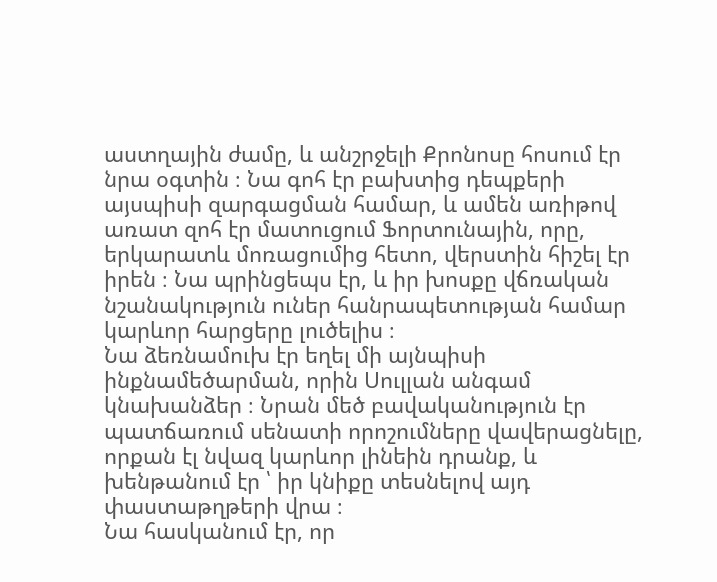աստղային ժամը, և անշրջելի Քրոնոսը հոսում էր նրա օգտին ։ Նա գոհ էր բախտից դեպքերի այսպիսի զարգացման համար, և ամեն առիթով առատ զոհ էր մատուցում Ֆորտունային, որը, երկարատև մոռացումից հետո, վերստին հիշել էր իրեն ։ Նա պրինցեպս էր, և իր խոսքը վճռական նշանակություն ուներ հանրապետության համար կարևոր հարցերը լուծելիս ։
Նա ձեռնամուխ էր եղել մի այնպիսի ինքնամեծարման, որին Սուլլան անգամ կնախանձեր ։ Նրան մեծ բավականություն էր պատճառում սենատի որոշումները վավերացնելը, որքան էլ նվազ կարևոր լինեին դրանք, և խենթանում էր ՝ իր կնիքը տեսնելով այդ փաստաթղթերի վրա ։
Նա հասկանում էր, որ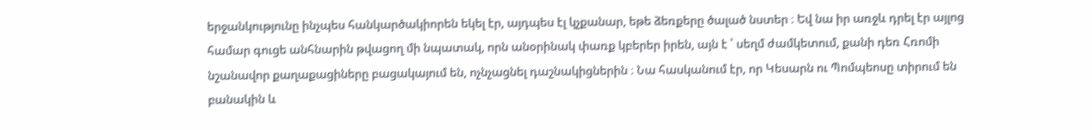երջանկությունը ինչպես հանկարծակիորեն եկել էր, այդպես էլ կչքանար, եթե ձեռքերը ծալած նստեր ։ Եվ նա իր առջև դրել էր այլոց համար գուցե անհնարին թվացող մի նպատակ, որն անօրինակ փառք կբերեր իրեն, այն է ՝ սեղմ ժամկետում, քանի դեռ Հռոմի նշանավոր քաղաքացիները բացակայում են, ոչնչացնել դաշնակիցներին ։ Նա հասկանում էր, որ Կեսարն ու Պոմպեոսը տիրում են բանակին և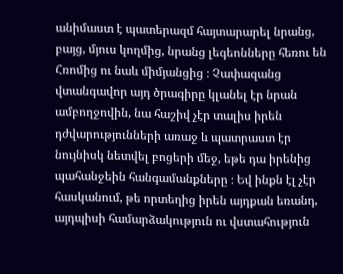անիմաստ է պատերազմ հայտարարել նրանց, բայց, մյուս կողմից, նրանց լեգեոնները հեռու են Հռոմից ու նաև միմյանցից ։ Չափազանց վտանգավոր այդ ծրագիրը կլանել էր նրան ամբողջովին, նա հաշիվ չէր տալիս իրեն դժվարությունների առաջ և պատրաստ էր նույնիսկ նետվել բոցերի մեջ, եթե դա իրենից պահանջեին հանգամանքները ։ Եվ ինքն էլ չէր հասկանում, թե որտեղից իրեն այդքան եռանդ, այդպիսի համարձակություն ու վստահություն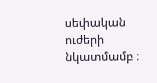սեփական ուժերի նկատմամբ ։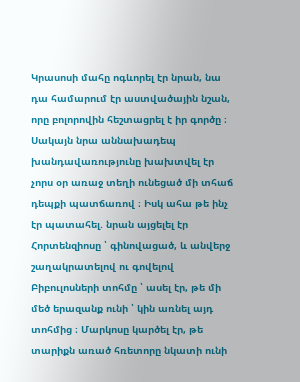Կրասոսի մահը ոգևորել էր նրան, նա դա համարում էր աստվածային նշան, որը բոլորովին հեշտացրել է իր գործը ։ Սակայն նրա աննախադեպ խանդավառությունը խախտվել էր չորս օր առաջ տեղի ունեցած մի տհաճ դեպքի պատճառով ։ Իսկ ահա թե ինչ էր պատահել. նրան այցելել էր Հորտենզիոսը ՝ գինովացած, և անվերջ շաղակրատելով ու գովելով Բիբուլոսների տոհմը ՝ ասել էր, թե մի մեծ երազանք ունի ՝ կին առնել այդ տոհմից ։ Մարկոսը կարծել էր, թե տարիքն առած հռետորը նկատի ունի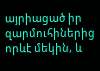այրիացած իր զարմուհիներից որևէ մեկին, և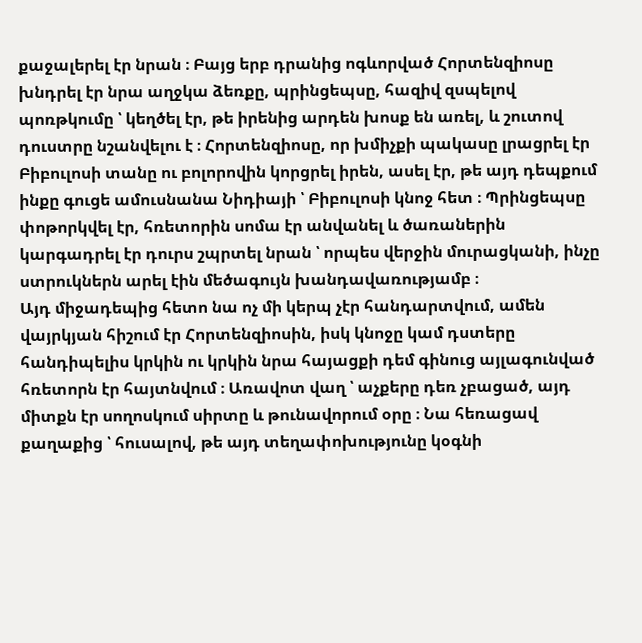քաջալերել էր նրան ։ Բայց երբ դրանից ոգևորված Հորտենզիոսը խնդրել էր նրա աղջկա ձեռքը, պրինցեպսը, հազիվ զսպելով պոռթկումը ՝ կեղծել էր, թե իրենից արդեն խոսք են առել, և շուտով դուստրը նշանվելու է ։ Հորտենզիոսը, որ խմիչքի պակասը լրացրել էր Բիբուլոսի տանը ու բոլորովին կորցրել իրեն, ասել էր, թե այդ դեպքում ինքը գուցե ամուսնանա Նիդիայի ՝ Բիբուլոսի կնոջ հետ ։ Պրինցեպսը փոթորկվել էր, հռետորին սոմա էր անվանել և ծառաներին կարգադրել էր դուրս շպրտել նրան ՝ որպես վերջին մուրացկանի, ինչը ստրուկներն արել էին մեծագույն խանդավառությամբ ։
Այդ միջադեպից հետո նա ոչ մի կերպ չէր հանդարտվում, ամեն վայրկյան հիշում էր Հորտենզիոսին, իսկ կնոջը կամ դստերը հանդիպելիս կրկին ու կրկին նրա հայացքի դեմ գինուց այլագունված հռետորն էր հայտնվում ։ Առավոտ վաղ ՝ աչքերը դեռ չբացած, այդ միտքն էր սողոսկում սիրտը և թունավորում օրը ։ Նա հեռացավ քաղաքից ՝ հուսալով, թե այդ տեղափոխությունը կօգնի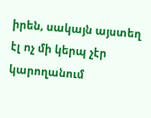իրեն, սակայն այստեղ էլ ոչ մի կերպ չէր կարողանում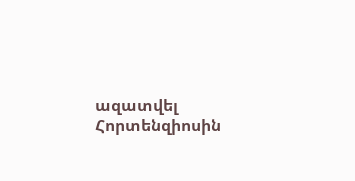ազատվել Հորտենզիոսին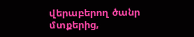վերաբերող ծանր մտքերից,